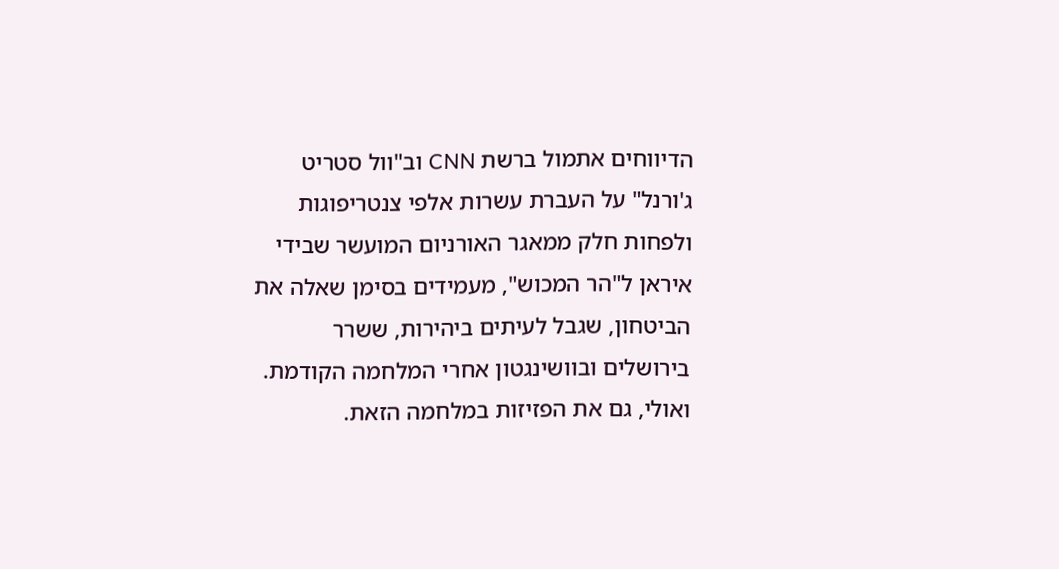הדיווחים אתמול ברשת CNN וב"וול סטריט ג'ורנל" על העברת עשרות אלפי צנטריפוגות ולפחות חלק ממאגר האורניום המועשר שבידי איראן ל"הר המכוש", מעמידים בסימן שאלה את הביטחון, שגבל לעיתים ביהירות, ששרר בירושלים ובוושינגטון אחרי המלחמה הקודמת. ואולי, גם את הפזיזות במלחמה הזאת.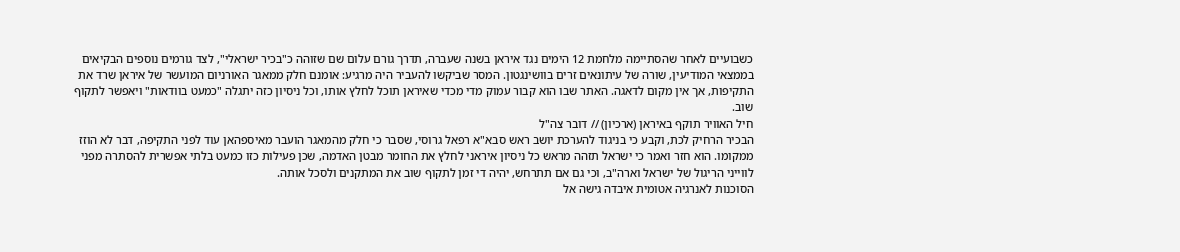כשבועיים לאחר שהסתיימה מלחמת 12 הימים נגד איראן בשנה שעברה, תדרך גורם עלום שם שזוהה כ"בכיר ישראלי", לצד גורמים נוספים הבקיאים בממצאי המודיעין, שורה של עיתונאים זרים בוושינגטון. המסר שביקשו להעביר היה מרגיע: אומנם חלק ממאגר האורניום המועשר של איראן שרד את התקיפות, אך אין מקום לדאגה. האתר שבו הוא קבור עמוק מדי מכדי שאיראן תוכל לחלץ אותו, וכל ניסיון כזה יתגלה "כמעט בוודאות" ויאפשר לתקוף שוב.
חיל האוויר תוקף באיראן (ארכיון) // דובר צה"ל
הבכיר הרחיק לכת, וקבע כי בניגוד להערכת יושב ראש סבא"א רפאל גרוסי, שסבר כי חלק מהמאגר הועבר מאיספהאן עוד לפני התקיפה, דבר לא הוזז ממקומו. הוא חזר ואמר כי ישראל תזהה מראש כל ניסיון איראני לחלץ את החומר מבטן האדמה, שכן פעילות כזו כמעט בלתי אפשרית להסתרה מפני לווייני הריגול של ישראל וארה"ב, וכי גם אם תתרחש, יהיה די זמן לתקוף שוב את המתקנים ולסכל אותה.
הסוכנות לאנרגיה אטומית איבדה גישה אל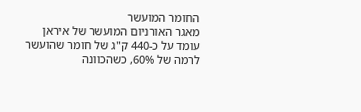החומר המועשר
מאגר האורניום המועשר של איראן עומד על כ-440 ק"ג של חומר שהועשר לרמה של 60%, כשהכוונה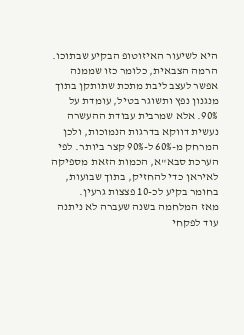היא לשיעור האיזוטופ הבקיע שבתוכו. הרמה הצבאית, כלומר כזו שממנה אפשר לעצב ליבת מתכת שתותקן בתוך מנגנון נפץ ותשוגר בטיל, עומדת על 90%. אלא שמרבית עבודת ההעשרה נעשית דווקא בדרגות הנמוכות, ולכן המרחק מ-60% ל-90% קצר ביותר. לפי הערכת סבא"א, הכמות הזאת מספיקה לאיראן כדי להחזיק, בתוך שבועות, בחומר בקיע לכ-10 פצצות גרעין.
מאז המלחמה בשנה שעברה לא ניתנה עוד לפקחי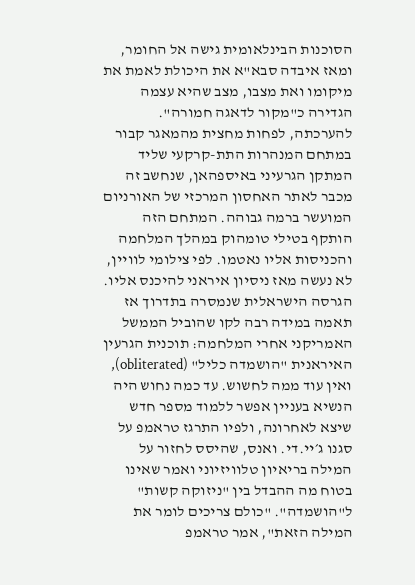הסוכנות הבינלאומית גישה אל החומר, ומאז איבדה סבא"א את היכולת לאמת את מיקומו ואת מצבו, מצב שהיא עצמה הגדירה כ"מקור לדאגה חמורה". להערכתה, לפחות מחצית מהמאגר קבור במתחם המנהרות התת-קרקעי שליד המתקן הגרעיני באיספהאן, שנחשב זה מכבר לאתר האחסון המרכזי של האורניום המועשר ברמה גבוהה. המתחם הזה הותקף בטילי טומהוק במהלך המלחמה והכניסות אליו נאטמו. לפי צילומי לוויין, לא נעשה מאז ניסיון איראני להיכנס אליו.
הגרסה הישראלית שנמסרה בתדרוך אז תאמה במידה רבה לקו שהוביל הממשל האמריקני אחרי המלחמה: תוכנית הגרעין האיראנית "הושמדה כליל" (obliterated), ואין עוד ממה לחשוש. עד כמה נחוש היה הנשיא בעניין אפשר ללמוד מספר חדש שיצא לאחרונה, ולפיו התרגז טראמפ על סגנו ג׳יי.די. ואנס, שהיסס לחזור על המילה בריאיון טלוויזיוני ואמר שאינו בטוח מה ההבדל בין "ניזוקה קשות" ל"הושמדה". "כולם צריכים לומר את המילה הזאת", אמר טראמפ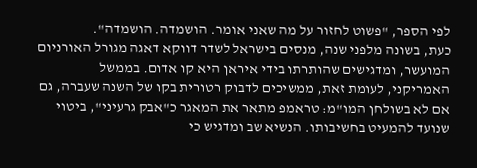לפי הספר, "פשוט לחזור על מה שאני אומר. הושמדה. הושמדה".
כעת, בשונה מלפני שנה, מנסים בישראל לשדר דווקא דאגה מגורל האורניום המועשר, ומדגישים שהותרתו בידי איראן היא קו אדום. בממשל האמריקני, לעומת זאת, ממשיכים לדבוק רטורית בקו של השנה שעברה, גם אם לא בשולחן המו"מ: טראמפ מתאר את המאגר כ"אבק גרעיני", ביטוי שנועד להמעיט בחשיבותו. הנשיא שב ומדגיש כי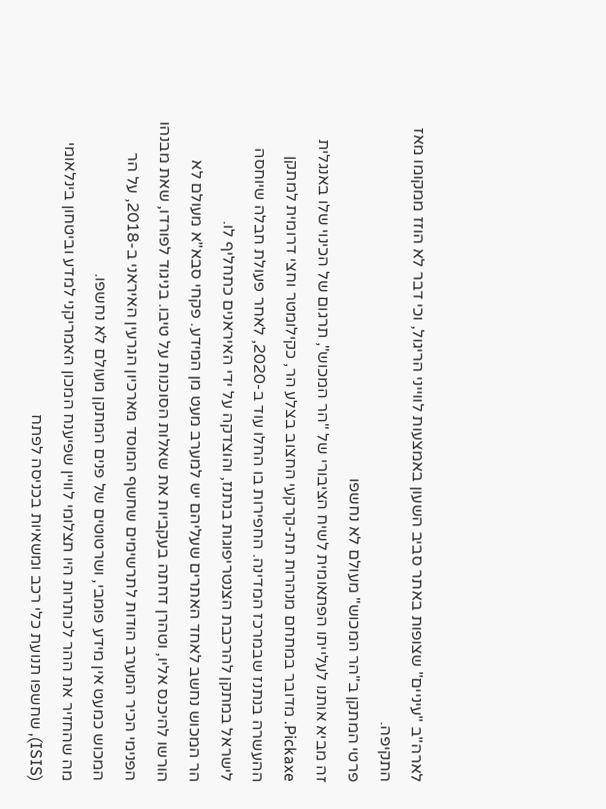לארה"ב "עיניים" שצופות באתר סביב השעון באמצעות לווייני הריגול, וכי דבר לא הוזז ממקומו מאז התקיפה.
פרטי המתקן ב"הר המכוש" מעולם לא נחשפו
זה מביא אותנו לעלייתו הפתאומית לשיח הציבורי של "הר המכוש", תרגום של הכינוי שלו באנגלית Pickaxe. מדובר במתחם מנהרות תת-קרקעי החצוב בצלע הר, כקילומטר וחצי דרומית למתקן ההעשרה בנתנז שבמרכז המדינה. החפירות בו החלו עוד ב-2020, לאחר פעולת חבלה שיוחסה לישראל במתקן להרכבת הצנטריפוגות בנתנז, והוצדקה על ידי האיראנים כתחליף לו.
הר המכוש נחשב לאחד האתרים שעליהם יש למערב מעט מן המידע. פקחי סבא"א מעולם לא הורשו להיכנס אליו, וטהרן דחתה בעקביות את שאלות הסוכנות על טיבו. בניגוד לפורדו, שאת מבנהו הפנימי הכיר המערב הודות לתרשימים שחשף המוסד מארכיון הגרעין האיראני ב-2018, על הר המכוש כמעט אין מידע פומבי, ושרטוטים של פנים המתקן מעולם לא נחשפו.
מה שהחזיר את ההר לכותרות היו תצלומי לוויין שפיענח המכון האמריקני למדע וביטחון בינלאומי (ISIS), שחשפו תנועת כלי רכב ומשאיות בכניסה לפתח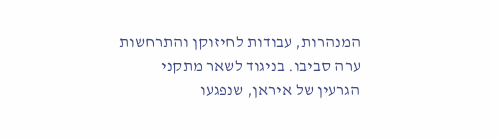המנהרות, עבודות לחיזוקן והתרחשות ערה סביבו. בניגוד לשאר מתקני הגרעין של איראן, שנפגעו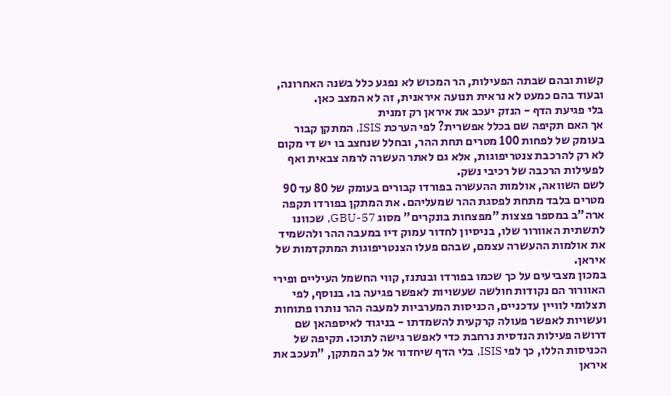קשות ובהם שבתה הפעילות, הר המכוש לא נפגע כלל בשנה האחרונה, ובעוד בהם כמעט לא נראית תנועה איראנית, זה לא המצב כאן.
בלי פגיעת הדף - הנזק יעכב את איראן רק זמנית
אך האם תקיפה שם בכלל אפשרית? לפי הערכת ISIS, המתקן קבור בעומק של לפחות 100 מטרים תחת ההר, ובחלל שנחצב בו יש די מקום לא רק להרכבת צנטריפוגות, אלא גם לאתר העשרה לרמה צבאית ואף לפעילות הרכבה של רכיבי נשק.
לשם השוואה, אולמות ההעשרה בפורדו קבורים בעומק של 80 עד 90 מטרים בלבד מתחת לפסגת ההר שמעליהם. את המתקן בפורדו תקפה ארה"ב במספר פצצות "מפצחות בונקרים" מסוג GBU-57, שכוונו לתשתית האוורור שלו, בניסיון לחדור עמוק דיו במעבה ההר ולהשמיד את אולמות ההעשרה עצמם, שבהם פעלו הצנטריפוגות המתקדמות של איראן.
במכון מצביעים על כך שכמו בפורדו ובנתנז, קווי החשמל העיליים ופירי האוורור הם נקודות חולשה שעשויות לאפשר פגיעה בו. בנוסף, לפי תצלומי לוויין עדכניים, הכניסות המערביות למעבה ההר נותרו פתוחות ועשויות לאפשר פעולה קרקעית להשמדתו - בניגוד לאיספהאן שם דרושה פעילות הנדסית נרחבת כדי לאפשר גישה לתוכו. תקיפה של הכניסות הללו, כך לפי ISIS, בלי הדף שיחדור אל לב המתקן, "תעכב את איראן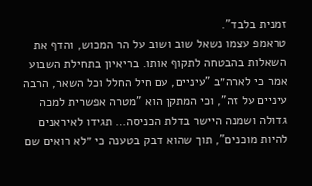זמנית בלבד".
טראמפ עצמו נשאל שוב ושוב על הר המכוש, והדף את השאלות בהבטחה לתקוף אותו. בריאיון בתחילת השבוע אמר כי לארה״ב "עיניים, עם חיל החלל וכל השאר, הרבה עיניים על זה", וכי המתקן הוא "מטרה אפשרית למכה גדולה ושמנה היישר בדלת הכניסה… תגידו לאיראנים להיות מוכנים", תוך שהוא דבק בטענה כי ״לא רואים שם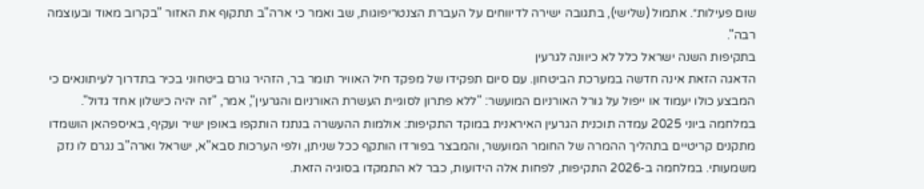שום פעילות״. אתמול (שלישי), בתגובה ישירה לדיווחים על העברת הצנטריפוגות, שב ואמר כי ארה"ב תתקוף את האזור "בקרוב מאוד ובעוצמה רבה".
בתקיפות השנה ישראל כלל לא כיוונה לגרעין
הדאגה הזאת אינה חדשה במערכת הביטחון. עם סיום תפקידו של מפקד חיל האוויר תומר בר, הזהיר גורם ביטחוני בכיר בתדרוך לעיתונאים כי המבצע כולו יעמוד או ייפול על גורל האורניום המועשר: "ללא פתרון לסוגיית העשרת האורניום והגרעין", אמר, "זה יהיה כישלון אחד גדול".
במלחמה ביוני 2025 עמדה תוכנית הגרעין האיראנית במוקד התקיפות: אולמות ההעשרה בנתנז הותקפו באופן ישיר ועקיף, באיספהאן הושמדו מתקנים קריטיים בתהליך ההמרה של החומר המועשר, והמבצר בפורדו הותקף ככל שניתן, ולפי הערכות סבא"א, ישראל וארה"ב נגרם לו נזק משמעותי. במלחמה ב-2026 התקיפות, לפחות אלה הידועות, כבר לא התמקדו בסוגיה הזאת.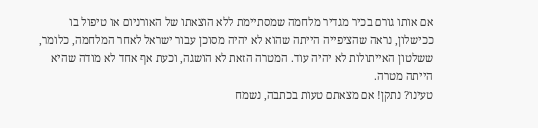אם אותו גורם בכיר מגדיר מלחמה שמסתיימת ללא הוצאתו של האורניום או טיפול בו ככישלון, נראה שהציפייה הייתה שהוא לא יהיה מסוכן עבור ישראל לאחר המלחמה, כלומר, ששלטון האייתולות לא יהיה עוד. המטרה הזאת לא הושגה, וכעת אף אחד לא מודה שהיא הייתה מטרה.
טעינו? נתקן! אם מצאתם טעות בכתבה, נשמח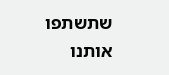שתשתפו אותנו